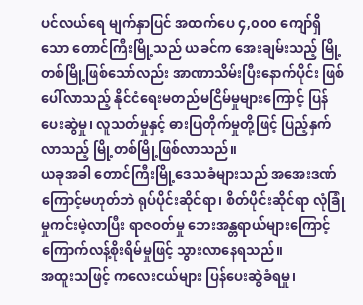ပင်လယ်ရေ မျက်နှာပြင် အထက်ပေ ၄,၀၀၀ ကျော်ရှိသော တောင်ကြီးမြို့သည် ယခင်က အေးချမ်းသည့် မြို့တစ်မြို့ဖြစ်သော်လည်း အာဏာသိမ်းပြီးနောက်ပိုင်း ဖြစ်ပေါ်လာသည့် နိုင်ငံရေးမတည်မငြိမ်မှုများကြောင့် ပြန်ပေးဆွဲမှု၊ လူသတ်မှုနှင့် ဓားပြတိုက်မှုတို့ဖြင့် ပြည့်နှက်လာသည့် မြို့တစ်မြို့ဖြစ်လာသည်။
ယခုအခါ တောင်ကြီးမြို့ဒေသခံများသည် အအေးဒဏ်ကြောင့်မဟုတ်ဘဲ ရုပ်ပိုင်းဆိုင်ရာ၊ စိတ်ပိုင်းဆိုင်ရာ လုံခြုံမှုကင်းမဲ့လာပြီး ရာဇဝတ်မှု ဘေးအန္တရာယ်များကြောင့် ကြောက်လန့်စိုးရိမ်မှုဖြင့် သွားလာနေရသည်။
အထူးသဖြင့် ကလေးငယ်များ ပြန်ပေးဆွဲခံရမှု၊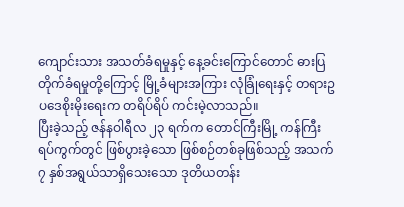ကျောင်းသား အသတ်ခံရမှုနှင့် နေ့ခင်းကြောင်တောင် ဓားပြတိုက်ခံရမှုတို့ကြောင့် မြို့ခံများအကြား လုံခြုံရေးနှင့် တရားဥပဒေစိုးမိုးရေးက တရိပ်ရိပ် ကင်းမဲ့လာသည်။
ပြီးခဲ့သည့် ဇန်နဝါရီလ ၂၃ ရက်က တောင်ကြီးမြို့ ကန်ကြီးရပ်ကွက်တွင် ဖြစ်ပွားခဲ့သော ဖြစ်စဉ်တစ်ခုဖြစ်သည့် အသက် ၇ နှစ်အရွယ်သာရှိသေးသော ဒုတိယတန်း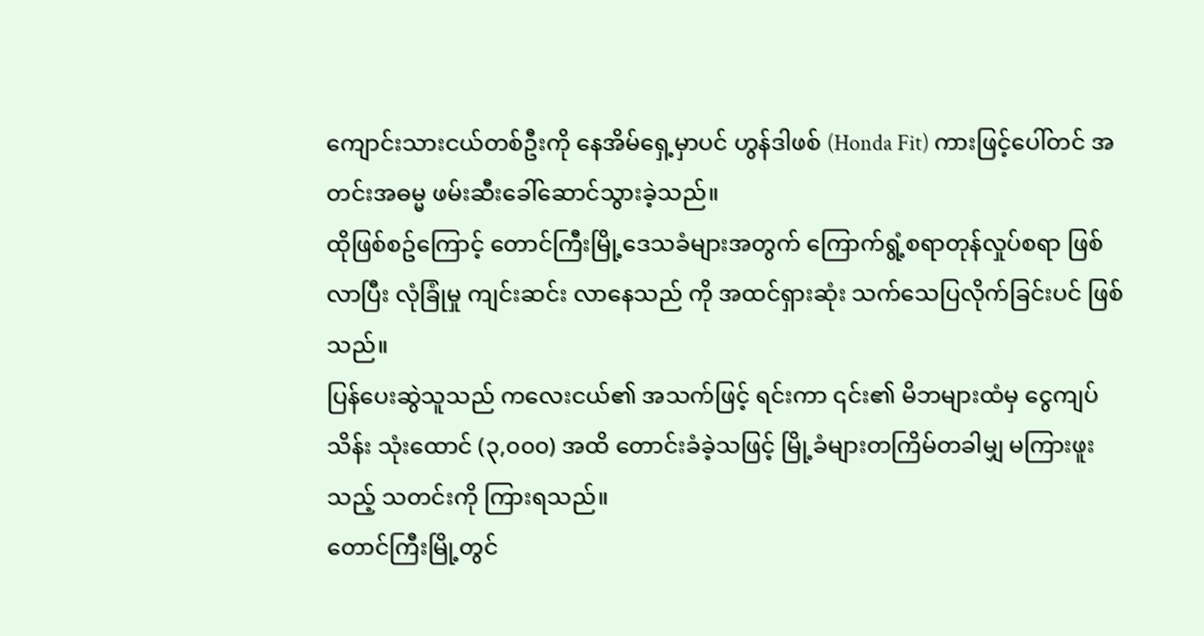ကျောင်းသားငယ်တစ်ဦးကို နေအိမ်ရှေ့မှာပင် ဟွန်ဒါဖစ် (Honda Fit) ကားဖြင့်ပေါ်တင် အတင်းအဓမ္မ ဖမ်းဆီးခေါ်ဆောင်သွားခဲ့သည်။
ထိုဖြစ်စဥ်ကြောင့် တောင်ကြီးမြို့ဒေသခံများအတွက် ကြောက်ရွံ့စရာတုန်လှုပ်စရာ ဖြစ်လာပြီး လုံခြုံမှု ကျင်းဆင်း လာနေသည် ကို အထင်ရှားဆုံး သက်သေပြလိုက်ခြင်းပင် ဖြစ်သည်။
ပြန်ပေးဆွဲသူသည် ကလေးငယ်၏ အသက်ဖြင့် ရင်းကာ ၎င်း၏ မိဘများထံမှ ငွေကျပ်သိန်း သုံးထောင် (၃,၀၀၀) အထိ တောင်းခံခဲ့သဖြင့် မြို့ခံများတကြိမ်တခါမျှ မကြားဖူးသည့် သတင်းကို ကြားရသည်။
တောင်ကြီးမြို့တွင်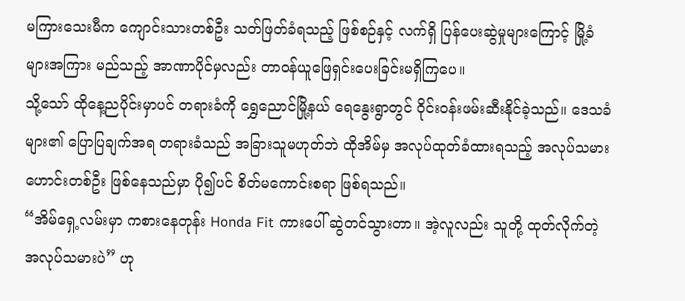မကြားသေးမီက ကျောင်းသားတစ်ဦး သတ်ဖြတ်ခံရသည့် ဖြစ်စဉ်နှင့် လက်ရှိ ပြန်ပေးဆွဲမှုများကြောင့် မြို့ခံများအကြား မည်သည့် အာဏာပိုင်မှလည်း တာဝန်ယူဖြေရှင်းပေးခြင်းမရှိကြပေ။
သို့သော် ထိုနေ့ညပိုင်းမှာပင် တရားခံကို ရွှေညောင်မြို့နယ် ရေနွေးရွာတွင် ဝိုင်းဝန်းဖမ်းဆီးနိုင်ခဲ့သည်။ ဒေသခံများ၏ ပြောပြချက်အရ တရားခံသည် အခြားသူမဟုတ်ဘဲ ထိုအိမ်မှ အလုပ်ထုတ်ခံထားရသည့် အလုပ်သမားဟောင်းတစ်ဦး ဖြစ်နေသည်မှာ ပို၍ပင် စိတ်မကောင်းစရာ ဖြစ်ရသည်။
“အိမ်ရှေ့လမ်းမှာ ကစားနေတုန်း Honda Fit ကားပေါ် ဆွဲတင်သွားတာ။ အဲ့လူလည်း သူတို့ ထုတ်လိုက်တဲ့ အလုပ်သမားပဲ” ဟု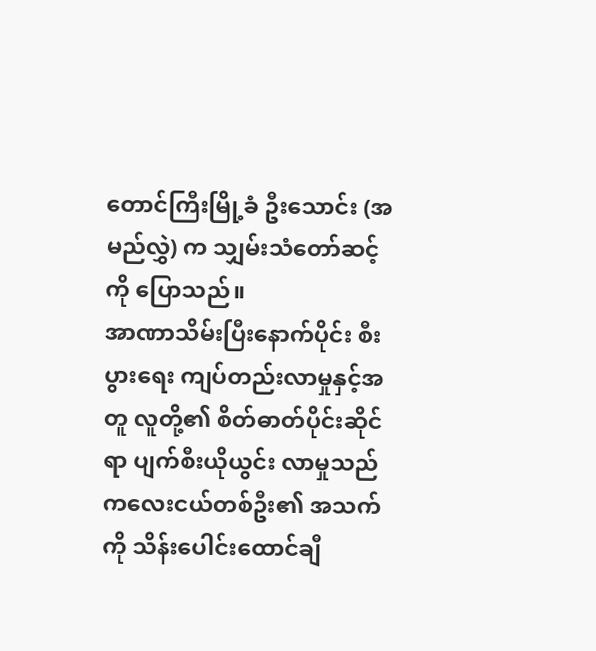တောင်ကြီးမြို့ခံ ဦးသောင်း (အမည်လွှဲ) က သျှမ်းသံတော်ဆင့်ကို ပြောသည်။
အာဏာသိမ်းပြီးနောက်ပိုင်း စီးပွားရေး ကျပ်တည်းလာမှုနှင့်အတူ လူတို့၏ စိတ်ဓာတ်ပိုင်းဆိုင်ရာ ပျက်စီးယိုယွင်း လာမှုသည် ကလေးငယ်တစ်ဦး၏ အသက်ကို သိန်းပေါင်းထောင်ချီ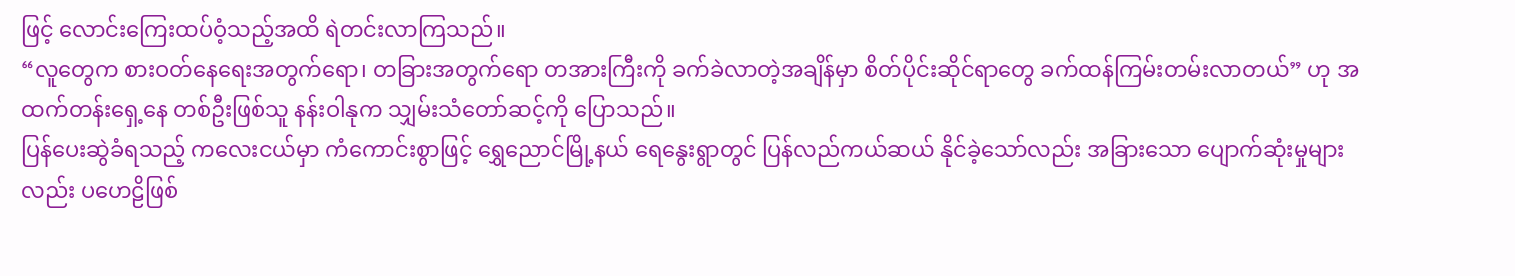ဖြင့် လောင်းကြေးထပ်ဝံ့သည့်အထိ ရဲတင်းလာကြသည်။
“လူတွေက စားဝတ်နေရေးအတွက်ရော၊ တခြားအတွက်ရော တအားကြီးကို ခက်ခဲလာတဲ့အချိန်မှာ စိတ်ပိုင်းဆိုင်ရာတွေ ခက်ထန်ကြမ်းတမ်းလာတယ်” ဟု အထက်တန်းရှေ့နေ တစ်ဦးဖြစ်သူ နန်းဝါနုက သျှမ်းသံတော်ဆင့်ကို ပြောသည်။
ပြန်ပေးဆွဲခံရသည့် ကလေးငယ်မှာ ကံကောင်းစွာဖြင့် ရွှေညောင်မြို့နယ် ရေနွေးရွာတွင် ပြန်လည်ကယ်ဆယ် နိုင်ခဲ့သော်လည်း အခြားသော ပျောက်ဆုံးမှုများလည်း ပဟေဠိဖြစ်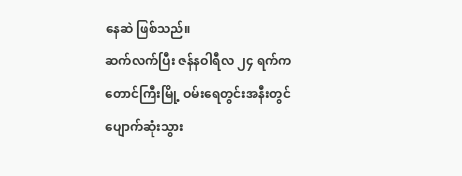နေဆဲ ဖြစ်သည်။
ဆက်လက်ပြီး ဇန်နဝါရီလ ၂၄ ရက်က တောင်ကြီးမြို့ ဝမ်းရေတွင်းအနီးတွင် ပျောက်ဆုံးသွား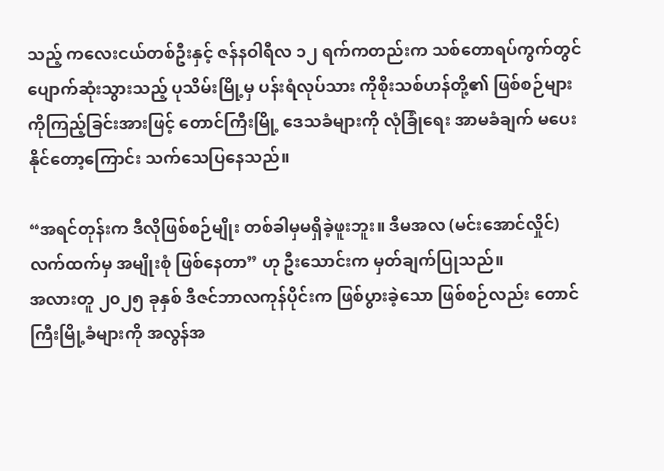သည့် ကလေးငယ်တစ်ဦးနှင့် ဇန်နဝါရီလ ၁၂ ရက်ကတည်းက သစ်တောရပ်ကွက်တွင် ပျောက်ဆုံးသွားသည့် ပုသိမ်းမြို့မှ ပန်းရံလုပ်သား ကိုစိုးသစ်ဟန်တို့၏ ဖြစ်စဉ်များကိုကြည့်ခြင်းအားဖြင့် တောင်ကြီးမြို့ ဒေသခံများကို လုံခြုံရေး အာမခံချက် မပေးနိုင်တော့ကြောင်း သက်သေပြနေသည်။

“အရင်တုန်းက ဒီလိုဖြစ်စဉ်မျိုး တစ်ခါမှမရှိခဲ့ဖူးဘူး။ ဒီမအလ (မင်းအောင်လှိုင်) လက်ထက်မှ အမျိုးစုံ ဖြစ်နေတာ” ဟု ဦးသောင်းက မှတ်ချက်ပြုသည်။
အလားတူ ၂၀၂၅ ခုနှစ် ဒီဇင်ဘာလကုန်ပိုင်းက ဖြစ်ပွားခဲ့သော ဖြစ်စဉ်လည်း တောင်ကြီးမြို့ခံများကို အလွန်အ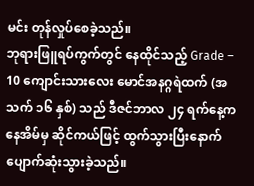မင်း တုန်လှုပ်စေခဲ့သည်။
ဘုရားဖြူရပ်ကွက်တွင် နေထိုင်သည့် Grade – 10 ကျောင်းသားလေး မောင်အနဂ္ဂရဲထက် (အသက် ၁၆ နှစ်) သည် ဒီဇင်ဘာလ ၂၄ ရက်နေ့က နေအိမ်မှ ဆိုင်ကယ်ဖြင့် ထွက်သွားပြီးနောက် ပျောက်ဆုံးသွားခဲ့သည်။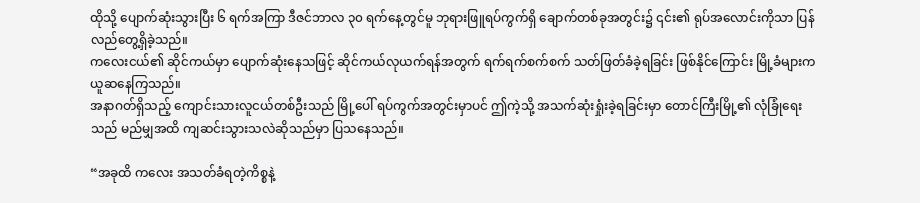ထိုသို့ ပျောက်ဆုံးသွားပြီး ၆ ရက်အကြာ ဒီဇင်ဘာလ ၃၀ ရက်နေ့တွင်မူ ဘုရားဖြူရပ်ကွက်ရှိ ချောက်တစ်ခုအတွင်း၌ ၎င်း၏ ရုပ်အလောင်းကိုသာ ပြန်လည်တွေ့ရှိခဲ့သည်။
ကလေးငယ်၏ ဆိုင်ကယ်မှာ ပျောက်ဆုံးနေသဖြင့် ဆိုင်ကယ်လုယက်ရန်အတွက် ရက်ရက်စက်စက် သတ်ဖြတ်ခံခဲ့ရခြင်း ဖြစ်နိုင်ကြောင်း မြို့ခံများက ယူဆနေကြသည်။
အနာဂတ်ရှိသည့် ကျောင်းသားလူငယ်တစ်ဦးသည် မြို့ပေါ် ရပ်ကွက်အတွင်းမှာပင် ဤကဲ့သို့ အသက်ဆုံးရှုံးခဲ့ရခြင်းမှာ တောင်ကြီးမြို့၏ လုံခြုံရေးသည် မည်မျှအထိ ကျဆင်းသွားသလဲဆိုသည်မှာ ပြသနေသည်။

“အခုထိ ကလေး အသတ်ခံရတဲ့ကိစ္စနဲ့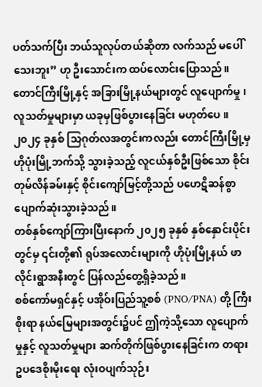ပတ်သက်ပြီး ဘယ်သူလုပ်တယ်ဆိုတာ လက်သည် မပေါ်သေးဘူး” ဟု ဦးသောင်းက ထပ်လောင်းပြောသည်။
တောင်ကြီးမြို့နှင့် အခြားမြို့နယ်များတွင် လူပျောက်မှု၊ လူသတ်မှုများမှာ ယခုမှဖြစ်ပွားနေခြင်း မဟုတ်ပေ။
၂၀၂၄ ခုနှစ် သြဂုတ်လအတွင်းကလည်း တောင်ကြီးမြို့မှ ဟိုပုံးမြို့ဘက်သို့ သွားခဲ့သည့် လူငယ်နှစ်ဦးဖြစ်သော စိုင်းတုမ်လိန်ခမ်းနှင့် စိုင်းကျော်မြင့်တို့သည် ပဟေဋိဆန်စွာ ပျောက်ဆုံးသွားခဲ့သည်။
တစ်နှစ်ကျော်ကြားပြီးနောက် ၂၀၂၅ ခုနှစ် နှစ်နှောင်းပိုင်းတွင်မှ ၎င်းတို့၏ ရုပ်အလောင်းများကို ဟိုပုံးမြို့နယ် ဖာလိုင်းရွာအနီးတွင် ပြန်လည်တွေ့ရှိခဲ့သည်။
စစ်ကော်မရှင်နှင့် ပအိုဝ်းပြည်သူ့စစ် (PNO/PNA) တို့ ကြီးစိုးရာ နယ်မြေများအတွင်း၌ပင် ဤကဲ့သို့သော လူပျောက်မှုနှင့် လူသတ်မှုများ ဆက်တိုက်ဖြစ်ပွားနေခြင်းက တရားဥပဒေစိုးမိုးရေး လုံးဝပျက်သုဉ်း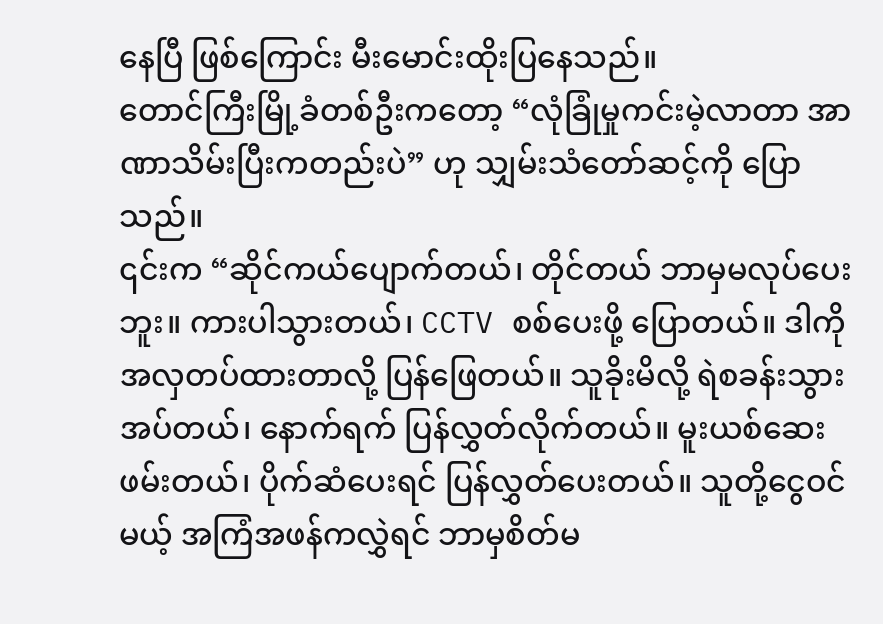နေပြီ ဖြစ်ကြောင်း မီးမောင်းထိုးပြနေသည်။
တောင်ကြီးမြို့ခံတစ်ဦးကတော့ “လုံခြုံမှုကင်းမဲ့လာတာ အာဏာသိမ်းပြီးကတည်းပဲ” ဟု သျှမ်းသံတော်ဆင့်ကို ပြောသည်။
၎င်းက “ဆိုင်ကယ်ပျောက်တယ်၊ တိုင်တယ် ဘာမှမလုပ်ပေးဘူး။ ကားပါသွားတယ်၊ CCTV စစ်ပေးဖို့ ပြောတယ်။ ဒါကို အလှတပ်ထားတာလို့ ပြန်ဖြေတယ်။ သူခိုးမိလို့ ရဲစခန်းသွားအပ်တယ်၊ နောက်ရက် ပြန်လွှတ်လိုက်တယ်။ မူးယစ်ဆေးဖမ်းတယ်၊ ပိုက်ဆံပေးရင် ပြန်လွှတ်ပေးတယ်။ သူတို့ငွေဝင်မယ့် အကြံအဖန်ကလွှဲရင် ဘာမှစိတ်မ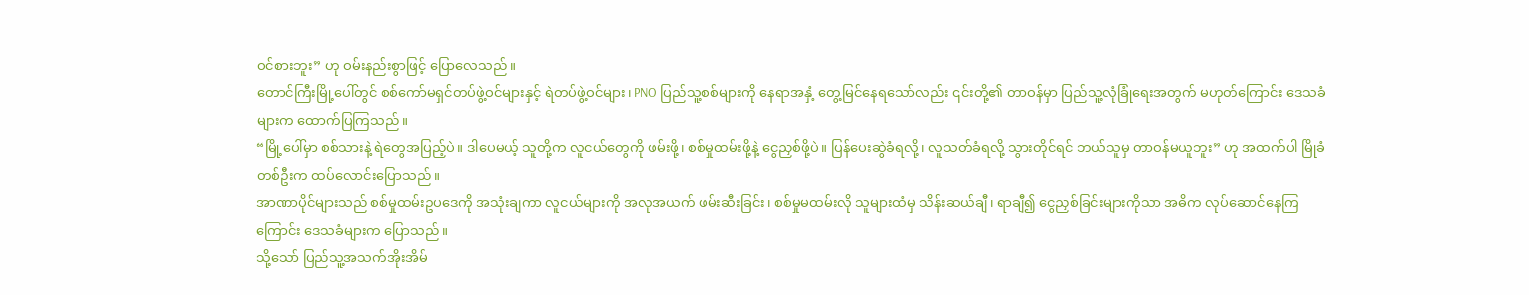ဝင်စားဘူး” ဟု ဝမ်းနည်းစွာဖြင့် ပြောလေသည်။
တောင်ကြီးမြို့ပေါ်တွင် စစ်ကော်မရှင်တပ်ဖွဲ့ဝင်များနှင့် ရဲတပ်ဖွဲ့ဝင်များ၊ PNO ပြည်သူ့စစ်များကို နေရာအနှံ့ တွေ့မြင်နေရသော်လည်း ၎င်းတို့၏ တာဝန်မှာ ပြည်သူ့လုံခြုံရေးအတွက် မဟုတ်ကြောင်း ဒေသခံများက ထောက်ပြကြသည်။
“မြို့ပေါ်မှာ စစ်သားနဲ့ ရဲတွေအပြည့်ပဲ။ ဒါပေမယ့် သူတို့က လူငယ်တွေကို ဖမ်းဖို့၊ စစ်မှုထမ်းဖို့နဲ့ ငွေညှစ်ဖို့ပဲ။ ပြန်ပေးဆွဲခံရလို့၊ လူသတ်ခံရလို့ သွားတိုင်ရင် ဘယ်သူမှ တာဝန်မယူဘူး” ဟု အထက်ပါ မြိုခံတစ်ဦးက ထပ်လောင်းပြောသည်။
အာဏာပိုင်များသည် စစ်မှုထမ်းဥပဒေကို အသုံးချကာ လူငယ်များကို အလုအယက် ဖမ်းဆီးခြင်း၊ စစ်မှုမထမ်းလို သူများထံမှ သိန်းဆယ်ချီ၊ ရာချီ၍ ငွေညှစ်ခြင်းများကိုသာ အဓိက လုပ်ဆောင်နေကြကြောင်း ဒေသခံများက ပြောသည်။
သို့သော် ပြည်သူ့အသက်အိုးအိမ်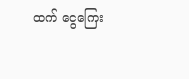ထက် ငွေကြေး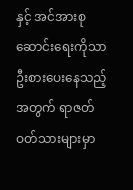နှင့် အင်အားစုဆောင်းရေးကိုသာ ဦးစားပေးနေသည့်အတွက် ရာဇတ်ဝတ်သားများမှာ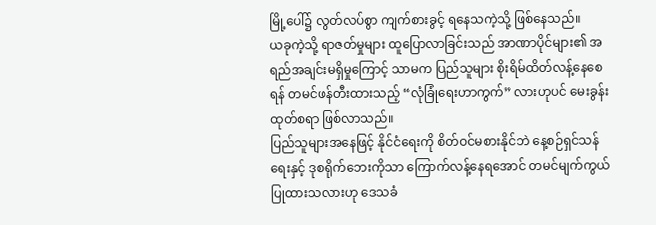မြို့ပေါ်၌ လွတ်လပ်စွာ ကျက်စားခွင့် ရနေသကဲ့သို့ ဖြစ်နေသည်။
ယခုကဲ့သို့ ရာဇတ်မှုများ ထူပြောလာခြင်းသည် အာဏာပိုင်များ၏ အရည်အချင်းမရှိမှုကြောင့် သာမက ပြည်သူများ စိုးရိမ်ထိတ်လန့်နေစေရန် တမင်ဖန်တီးထားသည့် “လုံခြုံရေးဟာကွက်” လားဟုပင် မေးခွန်းထုတ်စရာ ဖြစ်လာသည်။
ပြည်သူများအနေဖြင့် နိုင်ငံရေးကို စိတ်ဝင်မစားနိုင်ဘဲ နေ့စဉ်ရှင်သန်ရေးနှင့် ဒုစရိုက်ဘေးကိုသာ ကြောက်လန့်နေရအောင် တမင်မျက်ကွယ်ပြုထားသလားဟု ဒေသခံ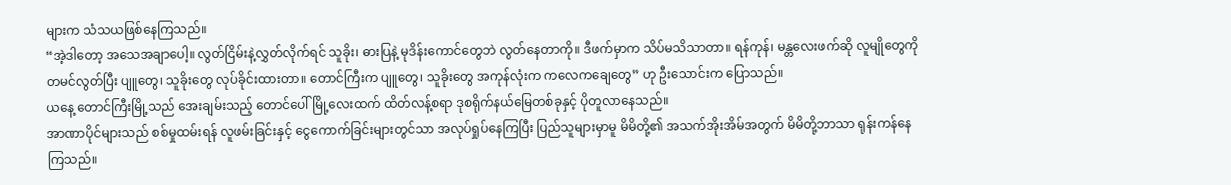များက သံသယဖြစ်နေကြသည်။
“အဲ့ဒါတော့ အသေအချာပေါ့။ လွတ်ငြိမ်းနဲ့လွှတ်လိုက်ရင် သူခိုး၊ ဓားပြနဲ့ မုဒိန်းကောင်တွေဘဲ လွတ်နေတာကို။ ဒီဖက်မှာက သိပ်မသိသာတာ။ ရန်ကုန်၊ မန္တလေးဖက်ဆို လူမျိုတွေကို တမင်လွတ်ပြီး ပျူတွေ၊ သူခိုးတွေ လုပ်ခိုင်းထားတာ။ တောင်ကြီးက ပျူတွေ၊ သူခိုးတွေ အကုန်လုံးက ကလေကချေတွေ” ဟု ဦးသောင်းက ပြောသည်။
ယနေ့ တောင်ကြီးမြို့သည် အေးချမ်းသည့် တောင်ပေါ်မြို့လေးထက် ထိတ်လန့်စရာ ဒုစရိုက်နယ်မြေတစ်ခုနှင့် ပိုတူလာနေသည်။
အာဏာပိုင်များသည် စစ်မှုထမ်းရန် လူဖမ်းခြင်းနှင့် ငွေကောက်ခြင်းများတွင်သာ အလုပ်ရှုပ်နေကြပြီး ပြည်သူများမှာမူ မိမိတို့၏ အသက်အိုးအိမ်အတွက် မိမိတို့ဘာသာ ရုန်းကန်နေကြသည်။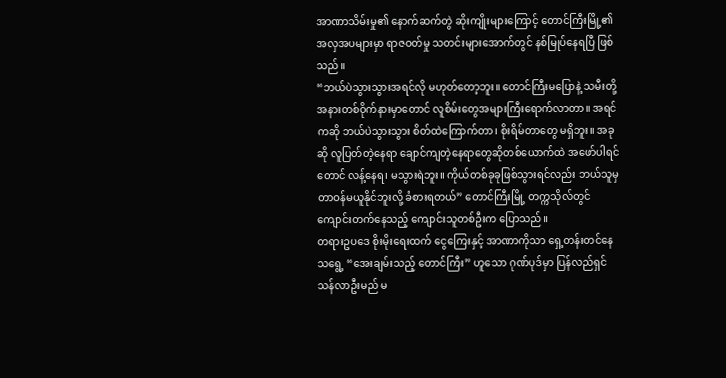အာဏာသိမ်းမှု၏ နောက်ဆက်တွဲ ဆိုးကျိုးများကြောင့် တောင်ကြီးမြို့၏ အလှအပများမှာ ရာဇဝတ်မှု သတင်းများအောက်တွင် နစ်မြုပ်နေရပြီ ဖြစ်သည်။
“ဘယ်ပဲသွားသွားအရင်လို မဟုတ်တော့ဘူး။ တောင်ကြီးမပြောနဲ့ သမီးတို့ အနားတစ်ဝိုက်နားမှာတောင် လူစိမ်းတွေအများကြီးရောက်လာတာ။ အရင်ကဆို ဘယ်ပဲသွားသွား စိတ်ထဲကြောက်တာ၊ စိုးရိမ်တာတွေ မရှိဘူး။ အခုဆို လူပြတ်တဲ့နေရာ ချောင်ကျတဲ့နေရာတွေဆိုတစ်ယောက်ထဲ အဖော်ပါရင်တောင် လန့်နေရ၊ မသွားရဲဘူး။ ကိုယ်တစ်ခုခုဖြစ်သွားရင်လည်း ဘယ်သူမှ တာဝန်မယူနိုင်ဘူးလို့ ခံစားရတယ်” တောင်ကြီးမြို့ တက္ကသိုလ်တွင် ကျောင်းတက်နေသည့် ကျောင်းသူတစ်ဦးက ပြောသည်။
တရားဥပဒေ စိုးမိုးရေးထက် ငွေကြေးနှင့် အာဏာကိုသာ ရှေ့တန်းတင်နေသရွေ့ “အေးချမ်းသည့် တောင်ကြီး” ဟူသော ဂုဏ်ပုဒ်မှာ ပြန်လည်ရှင်သန်လာဦးမည် မ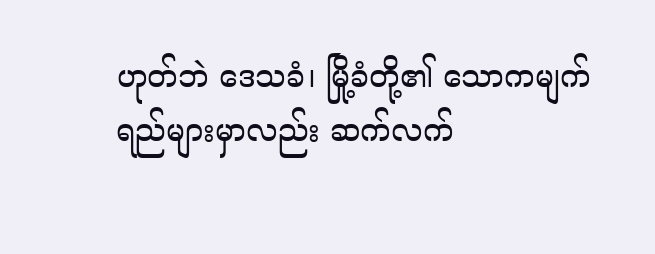ဟုတ်ဘဲ ဒေသခံ၊ မြို့ခံတို့၏ သောကမျက်ရည်များမှာလည်း ဆက်လက်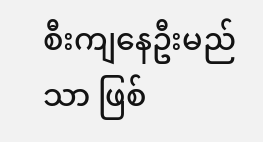စီးကျနေဦးမည်သာ ဖြစ်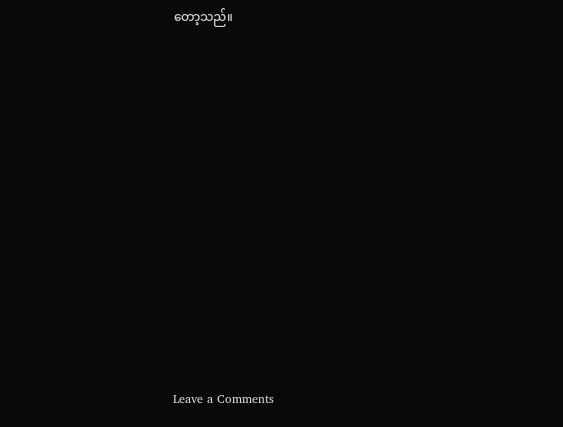တော့သည်။












Leave a Comments